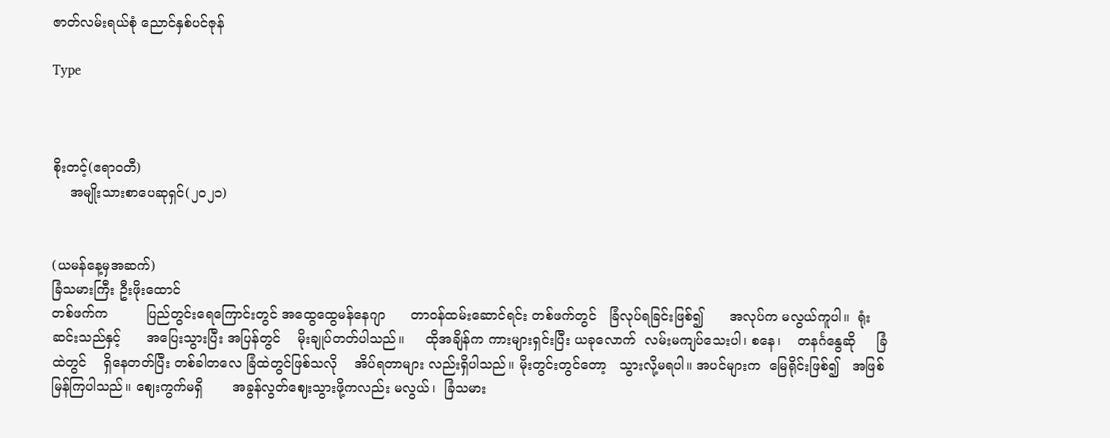ဇာတ်လမ်းရယ်စုံ ညောင်နှစ်ပင်ဇုန်

Type



စိုးတင့်(ဧရာဝတီ)
    အမျိုးသားစာပေဆုရှင်(၂၀၂၁)


(ယမန်နေ့မှအဆက်)
ခြံသမားကြီး ဦးဖိုးထောင်
တစ်ဖက်က         ပြည်တွင်းရေကြောင်းတွင် အထွေထွေမန်နေဂျာ      တာဝန်ထမ်းဆောင်ရင်း တစ်ဖက်တွင်   ခြံလုပ်ရခြင်းဖြစ်၍      အလုပ်က မလွယ်ကူပါ။  ရုံးဆင်းသည်နှင့်      အပြေးသွားပြီး အပြန်တွင်    မိုးချုပ်တတ်ပါသည်။     ထိုအချိန်က ကားများရှင်းပြီး ယခုလောက်  လမ်းမကျပ်သေးပါ၊ စနေ၊    တနင်္ဂနွေဆို     ခြံထဲတွင်    ရှိနေတတ်ပြီး တစ်ခါတလေ ခြံထဲတွင်ဖြစ်သလို    အိပ်ရတာများ လည်းရှိပါသည်။ မိုးတွင်းတွင်တော့   သွားလို့မရပါ။ အပင်များက  မြေရိုင်းဖြစ်၍   အဖြစ်မြန်ကြပါသည်။ ဈေးကွက်မရှိ       အခွန်လွတ်ဈေးသွားဖို့ကလည်း မလွယ်၊  ခြံသမား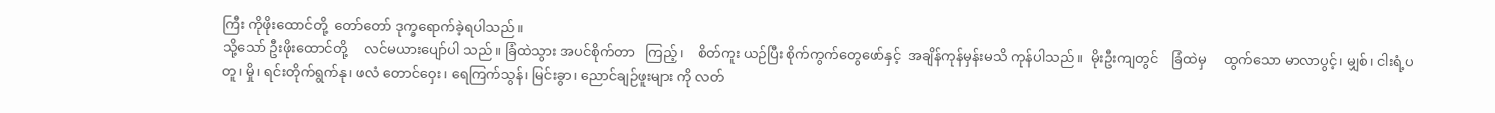ကြီး ကိုဖိုးထောင်တို့  တော်တော် ဒုက္ခရောက်ခဲ့ရပါသည်။
သို့သော် ဦးဖိုးထောင်တို့     လင်မယားပျော်ပါ သည်။ ခြံထဲသွား အပင်စိုက်တာ   ကြည့်၊    စိတ်ကူး ယဉ်ပြီး စိုက်ကွက်တွေဖော်နှင့်  အချိန်ကုန်မှန်းမသိ ကုန်ပါသည်။  မိုးဦးကျတွင်    ခြံထဲမှ     ထွက်သော မာလာပွင့်၊ မျှစ်၊ ငါးရံ့ပတူ၊ မှို၊ ရင်းတိုက်ရွက်နု၊ ဖလံ တောင်ဝှေး၊ ရေကြက်သွန်၊ မြင်းခွာ၊ ညောင်ချဉ်ဖူးများ ကို လတ်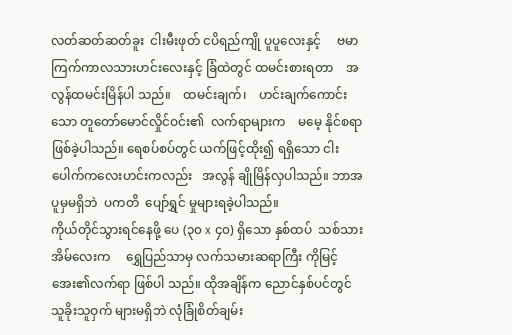လတ်ဆတ်ဆတ်ခူး  ငါးမီးဖုတ် ငပိရည်ကျို ပူပူလေးနှင့်     ဗမာကြက်ကာလသားဟင်းလေးနှင့် ခြံထဲတွင် ထမင်းစားရတာ    အလွန်ထမင်းမြိန်ပါ သည်။    ထမင်းချက်၊    ဟင်းချက်ကောင်းသော တူတော်မောင်လှိုင်ဝင်း၏  လက်ရာများက    မမေ့ နိုင်စရာဖြစ်ခဲ့ပါသည်။ ရေစပ်စပ်တွင် ယက်ဖြင့်ထိုး၍ ရရှိသော ငါးပေါက်ကလေးဟင်းကလည်း   အလွန် ချိုမြိန်လှပါသည်။ ဘာအပူမှမရှိဘဲ  ပကတိ  ပျော်ရွှင် မှုများရခဲ့ပါသည်။
ကိုယ်တိုင်သွားရင်နေဖို့ ပေ (၃၀ x ၄၀) ရှိသော နှစ်ထပ်  သစ်သားအိမ်လေးက     ရွှေပြည်သာမှ လက်သမားဆရာကြီး ကိုမြင့်အေး၏လက်ရာ ဖြစ်ပါ သည်။ ထိုအချိန်က ညောင်နှစ်ပင်တွင်  သူခိုးသူဝှက် များမရှိဘဲ လုံခြုံစိတ်ချမ်း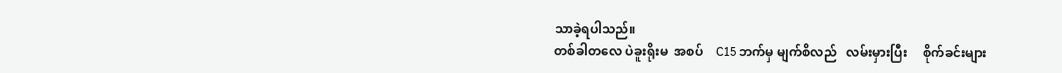သာခဲ့ရပါသည်။
တစ်ခါတလေ ပဲခူးရိုးမ  အစပ်    C15 ဘက်မှ မျက်စိလည်   လမ်းမှားပြီး     စိုက်ခင်းများ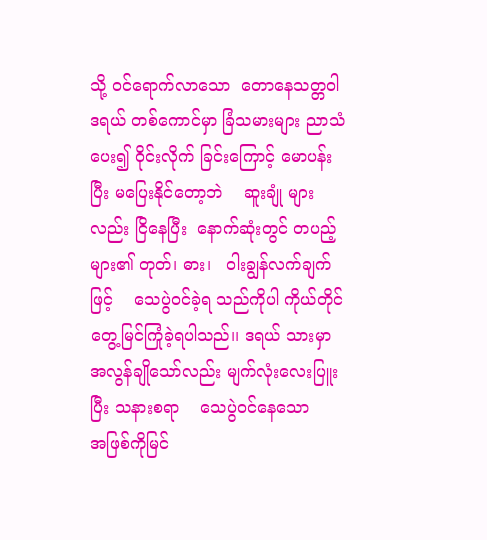သို့ ဝင်ရောက်လာသော  တောနေသတ္တဝါ       ဒရယ် တစ်ကောင်မှာ ခြံသမားများ ညာသံပေး၍ ဝိုင်းလိုက် ခြင်းကြောင့် မောပန်းပြီး မပြေးနိုင်တော့ဘဲ    ဆူးချုံ များလည်း ငြိနေပြီး  နောက်ဆုံးတွင် တပည့်များ၏ တုတ်၊ ဓား၊   ဝါးချွန်လက်ချက်ဖြင့်    သေပွဲဝင်ခဲ့ရ သည်ကိုပါ ကိုယ်တိုင်တွေ့မြင်ကြုံခဲ့ရပါသည်၊၊ ဒရယ် သားမှာ အလွန်ချိုသော်လည်း မျက်လုံးလေးပြူးပြီး သနားစရာ    သေပွဲဝင်နေသော      အဖြစ်ကိုမြင်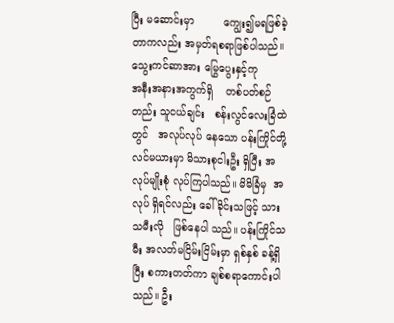ပြီး မဆောင်းမှာ         ကျွေး၍မရဖြစ်ခဲ့တာကလည်း အမှတ်ရစရာဖြစ်ပါသည်။
သွေးကင်ဆာအား မြွေပွေးနှင့်ကု
အနီးအနားအကွက်ရှိ    တစ်ပတ်စဉ်တည်း သူငယ်ချင်း   စန်းလွင်လေးခြံထဲတွင်   အလုပ်လုပ် နေသော ပန်းကြိုင်တို့ လင်မယားမှာ မိသားစုငါးဦး ရှိပြီး အလုပ်မျိုးစုံ လုပ်ကြပါသည်။ မိမိခြံမှ  အလုပ် ရှိရင်လည်း ခေါ်ခိုင်းသဖြင့် သားသမီးလို   ဖြစ်နေပါ သည်။ ပန်းကြိုင်သမီး အလတ်မငြိမ်းငြိမ်းမှာ ရှစ်နှစ် ခန့်ရှိပြီး စကားတတ်ကာ ချစ်စရာကောင်းပါသည်။ ဦး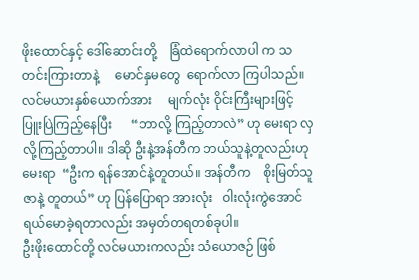ဖိုးထောင်နှင့် ဒေါ်ဆောင်းတို့    ခြံထဲရောက်လာပါ က သတင်းကြားတာနဲ့     မောင်နှမတွေ  ရောက်လာ ကြပါသည်။ လင်မယားနှစ်ယောက်အား     မျက်လုံး ဝိုင်းကြီးများဖြင့်     ပြူးပြဲကြည့်နေပြီး      “ဘာလို့ ကြည့်တာလဲ” ဟု မေးရာ လှလို့ကြည့်တာပါ။ ဒါဆို ဦးနဲ့အန်တီက ဘယ်သူနဲ့တူလည်းဟုမေးရာ  “ဦးက ရန်အောင်နဲ့တူတယ်။ အန်တီက    စိုးမြတ်သူဇာနဲ့ တူတယ်” ဟု ပြန်ပြောရာ အားလုံး   ဝါးလုံးကွဲအောင် ရယ်မောခဲ့ရတာလည်း အမှတ်တရတစ်ခုပါ။
ဦးဖိုးထောင်တို့ လင်မယားကလည်း သံယောဇဉ် ဖြစ်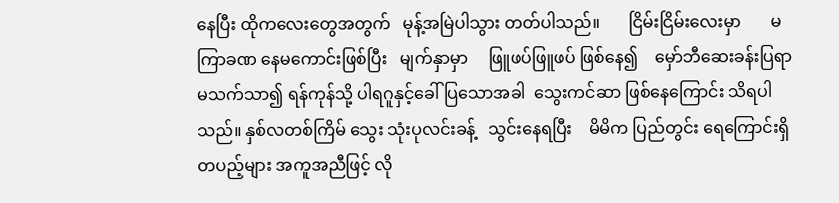နေပြီး ထိုကလေးတွေအတွက်   မုန့်အမြဲပါသွား တတ်ပါသည်။       ငြိမ်းငြိမ်းလေးမှာ       မကြာခဏ နေမကောင်းဖြစ်ပြီး   မျက်နှာမှာ     ဖြူဖပ်ဖြူဖပ် ဖြစ်နေ၍    မှော်ဘီဆေးခန်းပြရာ    မသက်သာ၍ ရန်ကုန်သို့ ပါရဂူနှင့်ခေါ်ပြသောအခါ  သွေးကင်ဆာ ဖြစ်နေကြောင်း သိရပါသည်။ နှစ်လတစ်ကြိမ် သွေး သုံးပုလင်းခန့်   သွင်းနေရပြီး    မိမိက ပြည်တွင်း ရေကြောင်းရှိ တပည့်များ အကူအညီဖြင့် လို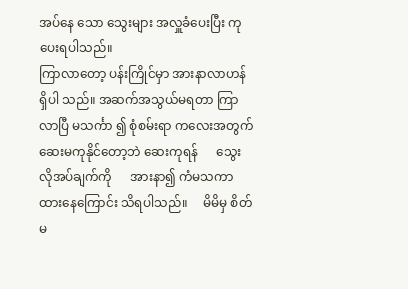အပ်နေ သော သွေးများ အလှူခံပေးပြီး ကုပေးရပါသည်။
ကြာလာတော့ ပန်းကြိုင်မှာ အားနာလာဟန်ရှိပါ သည်။ အဆက်အသွယ်မရတာ ကြာလာပြီ မသင်္ကာ ၍ စုံစမ်းရာ ကလေးအတွက် ဆေးမကုနိုင်တော့ဘဲ ဆေးကုရန်      သွေးလိုအပ်ချက်ကို      အားနာ၍ ကံမသကာထားနေကြောင်း သိရပါသည်။     မိမိမှ စိတ်မ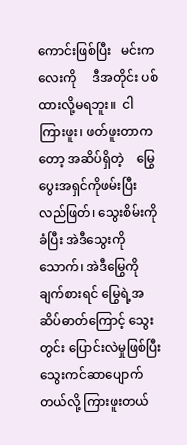ကောင်းဖြစ်ပြီး   မင်းကလေးကို     ဒီအတိုင်း ပစ်ထားလို့မရဘူး။  ငါကြားဖူး၊ ဖတ်ဖူးတာကတော့ အဆိပ်ရှိတဲ့    မြွေပွေးအရှင်ကိုဖမ်းပြီး   လည်ဖြတ်၊ သွေးစိမ်းကိုခံပြီး အဲဒီသွေးကိုသောက်၊ အဲဒီမြွေကို ချက်စားရင် မြွေရဲ့အဆိပ်ဓာတ်ကြောင့် သွေးတွင်း ပြောင်းလဲမှုဖြစ်ပြီး သွေးကင်ဆာပျောက်တယ်လို့ ကြားဖူးတယ်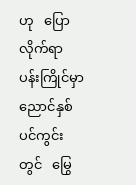ဟု   ပြောလိုက်ရာ   ပန်းကြိုင်မှာ ညောင်နှစ်ပင်ကွင်းတွင်   မြွေ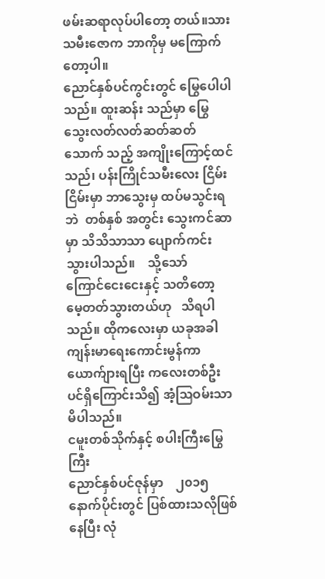ဖမ်းဆရာလုပ်ပါတော့ တယ်။သားသမီးဇောက ဘာကိုမှ မကြောက်တော့ပါ။
ညောင်နှစ်ပင်ကွင်းတွင် မြွေပေါပါသည်။ ထူးဆန်း သည်မှာ မြွေသွေးလတ်လတ်ဆတ်ဆတ်  သောက် သည့် အကျိုးကြောင့်ထင်သည်၊ ပန်းကြိုင်သမီးလေး ငြိမ်းငြိမ်းမှာ ဘာသွေးမှ ထပ်မသွင်းရဘဲ  တစ်နှစ် အတွင်း သွေးကင်ဆာမှာ သိသိသာသာ ပျောက်ကင်း သွားပါသည်။    သို့သော်     ကြောင်ငေးငေးနှင့် သတိတော့  မေ့တတ်သွားတယ်ဟု   သိရပါသည်။ ထိုကလေးမှာ ယခုအခါ ကျန်းမာရေးကောင်းမွန်ကာ ယောက်ျားရပြီး ကလေးတစ်ဦးပင်ရှိကြောင်းသိ၍ အံ့သြဝမ်းသာမိပါသည်။
ငမူးတစ်သိုက်နှင့် စပါးကြီးမြွေကြီး
ညောင်နှစ်ပင်ဇုန်မှာ    ၂၀၁၅ နောက်ပိုင်းတွင် ပြစ်ထားသလိုဖြစ်နေပြီး လုံ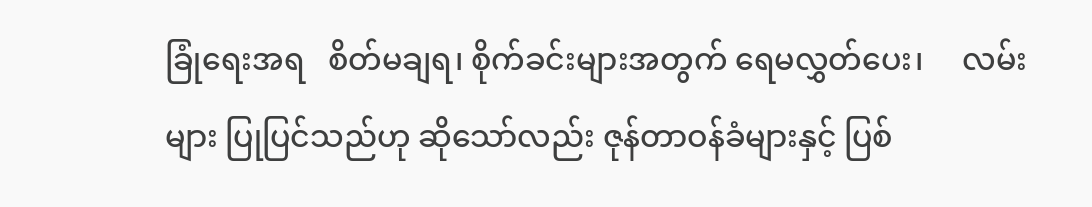ခြုံရေးအရ   စိတ်မချရ၊ စိုက်ခင်းများအတွက် ရေမလွှတ်ပေး၊     လမ်းများ ပြုပြင်သည်ဟု ဆိုသော်လည်း ဇုန်တာဝန်ခံများနှင့် ပြစ်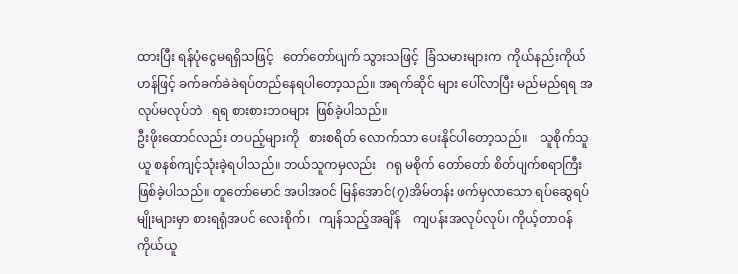ထားပြီး ရန်ပုံငွေမရရှိသဖြင့်   တော်တော်ပျက် သွားသဖြင့်  ခြံသမားများက  ကိုယ်နည်းကိုယ်ဟန်ဖြင့် ခက်ခက်ခဲခဲရပ်တည်နေရပါတော့သည်။ အရက်ဆိုင် များ ပေါ်လာပြီး မည်မည်ရရ အလုပ်မလုပ်ဘဲ   ရရ စားစားဘဝများ  ဖြစ်ခဲ့ပါသည်။
ဦးဖိုးထောင်လည်း တပည့်များကို   စားစရိတ် လောက်သာ ပေးနိုင်ပါတော့သည်။    သူစိုက်သူယူ စနစ်ကျင့်သုံးခဲ့ရပါသည်။ ဘယ်သူကမှလည်း   ဂရု မစိုက် တော်တော် စိတ်ပျက်စရာကြီး ဖြစ်ခဲ့ပါသည်။ တူတော်မောင် အပါအဝင် မြန်အောင်(၇)အိမ်တန်း ဖက်မှလာသော ရပ်ဆွေရပ်မျိုးများမှာ စားရရုံအပင် လေးစိုက်၊   ကျန်သည့်အချိန်    ကျပန်းအလုပ်လုပ်၊ ကိုယ့်တာဝန်   ကိုယ်ယူ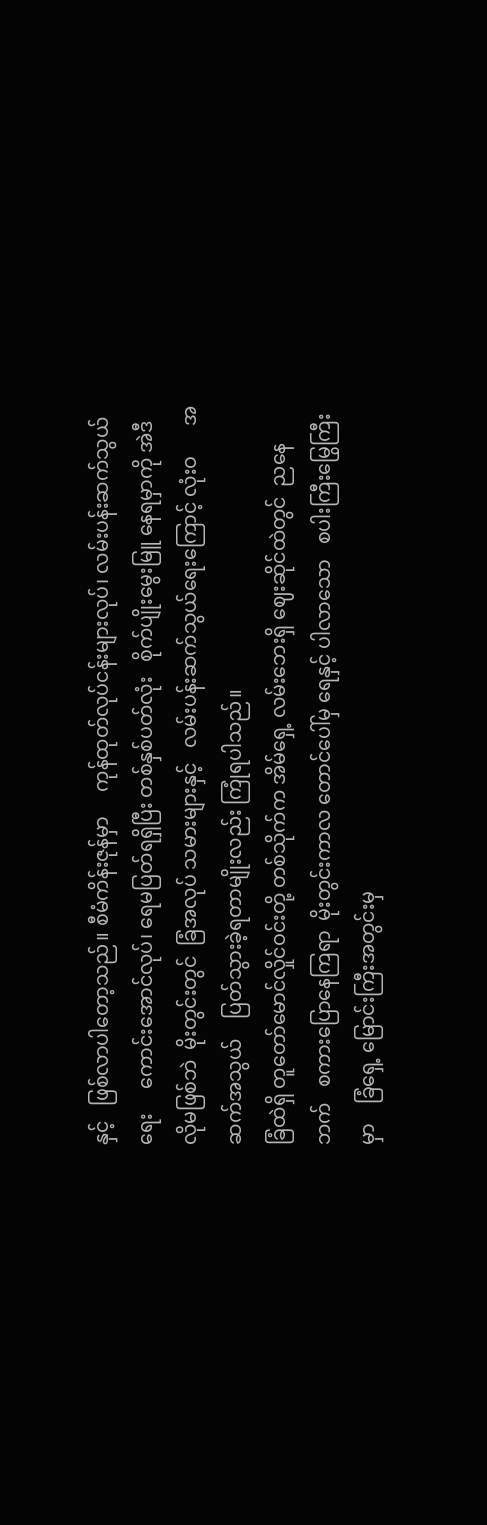နှင့်   ဖြစ်လာပါတော့သည်။ စီမံကိန်းဇုန်မှာ     ကုန်ထုတ်လုပ်ငန်းများလုပ်၊ လမ်းပန်းဆက်သွယ်ရေး     ကောင်းအောင်လုပ်၊ ရေမပြတ်ရရှိပြီး တစ်နှစ်ပတ်လုံး   စိုက်ပျိုးမွေးမြူ နေရမှာကို အဲဒီလိုမဖြစ်ဘဲ  မိုးတွင်းတွင်  ခြံအလုပ် သမားများနှင့်   လမ်းပန်းဆက်သွယ်ရေးကြောင့် လုံးဝ      အဆက်အသွယ်    ပြတ်သွားခဲ့ရတာမျိုးလည်း ကြုံရပါသည်။
ခြံထဲရှိ တူတော်မောင်လှိုင်ဝင်းတို့ တစ်သိုက်က အိမ်ရှေ့ လမ်းဘေးရှိ ဈေးဆိုင်ထဲတွင်  ညနေဘက်   စကားပြောနေကြရာ  မိုးတွင်းကာလ တောင်ပေါ်မှ ရေနှင့် ပါလာသော   စပါးကြီးမြွေကြီးမှာ    ခြံရှေ့ မြောင်းကြီးအတွင်းမှ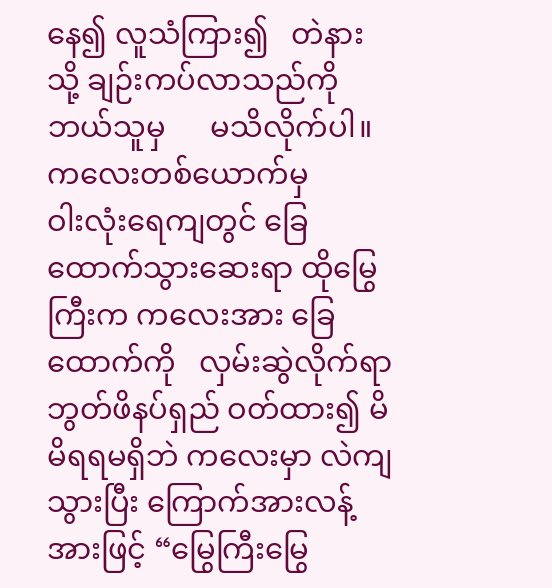နေ၍ လူသံကြား၍   တဲနားသို့ ချဉ်းကပ်လာသည်ကို    ဘယ်သူမှ      မသိလိုက်ပါ။ ကလေးတစ်ယောက်မှ        ဝါးလုံးရေကျတွင် ခြေထောက်သွားဆေးရာ ထိုမြွေကြီးက ကလေးအား ခြေထောက်ကို   လှမ်းဆွဲလိုက်ရာ   ဘွတ်ဖိနပ်ရှည် ဝတ်ထား၍ မိမိရရမရှိဘဲ ကလေးမှာ လဲကျသွားပြီး ကြောက်အားလန့်အားဖြင့် “မြွေကြီးမြွေ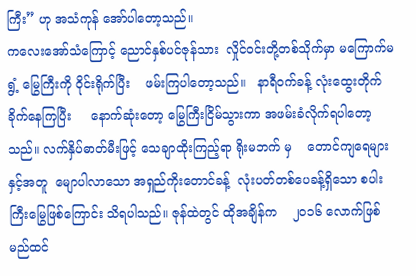ကြီး” ဟု အသံကုန် အော်ပါတော့သည်။
ကလေးအော်သံကြောင့် ညောင်နှစ်ပင်ဇုန်သား  လှိုင်ဝင်းတို့တစ်သိုက်မှာ မကြောက်မရွံ့ မြွေကြီးကို ဝိုင်းရိုက်ပြီး    ဖမ်းကြပါတော့သည်။   နာရီဝက်ခန့် လုံးထွေးတိုက်ခိုက်နေကြပြီး     နောက်ဆုံးတော့ မြွေကြီးငြိမ်သွားကာ အဖမ်းခံလိုက်ရပါတော့သည်။ လက်နှိပ်ဓာတ်မီးဖြင့် သေချာထိုးကြည့်ရာ ရိုးမဘက် မှ    တောင်ကျရေများနှင့်အတူ  မျောပါလာသော အရှည်ကိုးတောင်ခန့်  လုံးပတ်တစ်ပေခန့်ရှိသော စပါးကြီးမြွေဖြစ်ကြောင်း သိရပါသည်။ ဇုန်ထဲတွင် ထိုအချိန်က    ၂၀၁၆ လောက်ဖြစ်မည်ထင်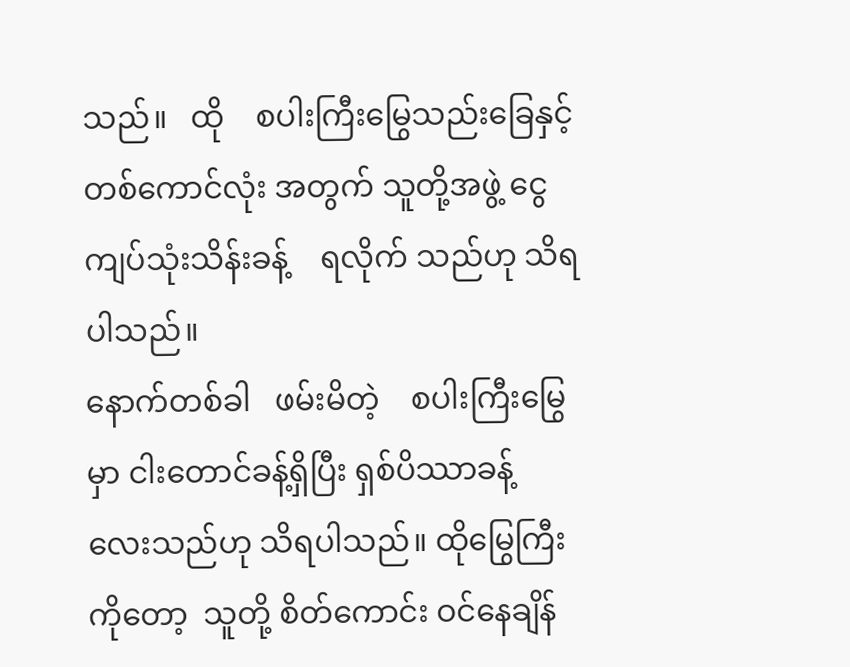သည်။   ထို    စပါးကြီးမြွေသည်းခြေနှင့်    တစ်ကောင်လုံး အတွက် သူတို့အဖွဲ့ ငွေကျပ်သုံးသိန်းခန့်    ရလိုက် သည်ဟု သိရပါသည်။
နောက်တစ်ခါ   ဖမ်းမိတဲ့    စပါးကြီးမြွေမှာ ငါးတောင်ခန့်ရှိပြီး ရှစ်ပိဿာခန့်       လေးသည်ဟု သိရပါသည်။ ထိုမြွေကြီးကိုတော့  သူတို့ စိတ်ကောင်း ဝင်နေချိန်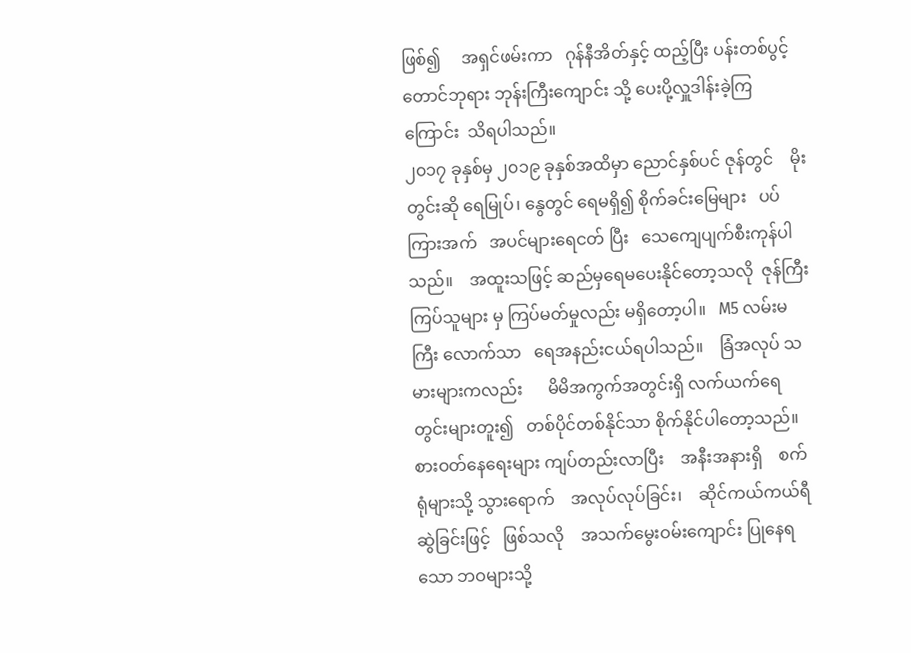ဖြစ်၍     အရှင်ဖမ်းကာ   ဂုန်နီအိတ်နှင့် ထည့်ပြီး ပန်းတစ်ပွင့်တောင်ဘုရား ဘုန်းကြီးကျောင်း သို့ ပေးပို့လှူဒါန်းခဲ့ကြကြောင်း  သိရပါသည်။
၂၀၁၇ ခုနှစ်မှ ၂၀၁၉ ခုနှစ်အထိမှာ ညောင်နှစ်ပင် ဇုန်တွင်    မိုးတွင်းဆို ရေမြုပ်၊ နွေတွင် ရေမရှိ၍ စိုက်ခင်းမြေများ   ပပ်ကြားအက်   အပင်များရေငတ် ပြီး   သေကျေပျက်စီးကုန်ပါသည်။    အထူးသဖြင့် ဆည်မှရေမပေးနိုင်တော့သလို  ဇုန်ကြီးကြပ်သူများ မှ ကြပ်မတ်မှုလည်း မရှိတော့ပါ။   M5 လမ်းမကြီး လောက်သာ   ရေအနည်းငယ်ရပါသည်။    ခြံအလုပ် သမားများကလည်း      မိမိအကွက်အတွင်းရှိ လက်ယက်ရေတွင်းများတူး၍   တစ်ပိုင်တစ်နိုင်သာ စိုက်နိုင်ပါတော့သည်။        စားဝတ်နေရေးများ ကျပ်တည်းလာပြီး    အနီးအနားရှိ    စက်ရုံများသို့ သွားရောက်    အလုပ်လုပ်ခြင်း၊    ဆိုင်ကယ်ကယ်ရီ ဆွဲခြင်းဖြင့်   ဖြစ်သလို    အသက်မွေးဝမ်းကျောင်း ပြုနေရသော ဘဝများသို့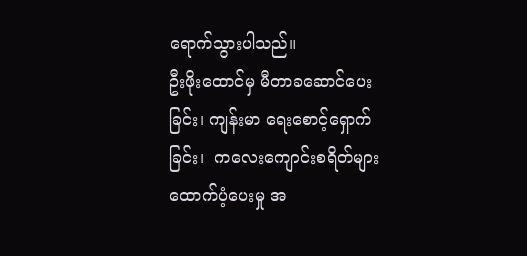ရောက်သွားပါသည်။
ဦးဖိုးထောင်မှ မီတာခဆောင်ပေးခြင်း၊ ကျန်းမာ ရေးစောင့်ရှောက်ခြင်း၊  ကလေးကျောင်းစရိတ်များ ထောက်ပံ့ပေးမှု အ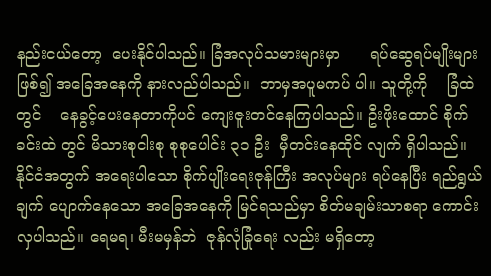နည်းငယ်တော့  ပေးနိုင်ပါသည်။ ခြံအလုပ်သမားများမှာ      ရပ်ဆွေရပ်မျိုးများဖြစ်၍ အခြေအနေကို နားလည်ပါသည်။  ဘာမှအပူမကပ် ပါ။ သူတို့ကို    ခြံထဲတွင်    နေခွင့်ပေးနေတာကိုပင် ကျေးဇူးတင်နေကြပါသည်။ ဦးဖိုးထောင် စိုက်ခင်းထဲ တွင် မိသားစုငါးစု စုစုပေါင်း ၃၁ ဦး  မှီတင်းနေထိုင် လျက် ရှိပါသည်။
နိုင်ငံအတွက် အရေးပါသော စိုက်ပျိုးရေးဇုန်ကြီး အလုပ်များ ရပ်နေပြီး ရည်ရွယ်ချက် ပျောက်နေသော အခြေအနေကို မြင်ရသည်မှာ စိတ်မချမ်းသာစရာ ကောင်း လှပါသည်။ ရေမရ၊ မီးမမှန်ဘဲ  ဇုန်လုံခြုံရေး လည်း မရှိတော့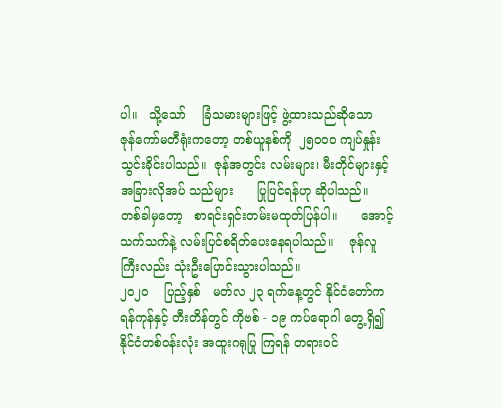ပါ။   သို့သော်    ခြံသမားများဖြင့် ဖွဲ့ထားသည်ဆိုသော       ဇုန်ကော်မတီရုံးကတော့ တစ်ယူနစ်ကို  ၂၅၀၀၀ ကျပ်နှုန်းသွင်းခိုင်းပါသည်။  ဇုန်အတွင်း လမ်းများ၊ မီးတိုင်များနှင့်    အခြားလိုအပ် သည်များ      ပြုပြင်ရန်ဟု ဆိုပါသည်။  တစ်ခါမှတော့   စာရင်းရှင်းတမ်းမထုတ်ပြန်ပါ။      အောင့်သက်သက်နဲ့ လမ်းပြင်စရိတ်ပေးနေရပါသည်။    ဇုန်လူကြီးလည်း သုံးဦးပြောင်းသွားပါသည်။
၂၀၂၀    ပြည့်နှစ်   မတ်လ ၂၃ ရက်နေ့တွင် နိုင်ငံတော်က ရန်ကုန်နှင့် တီးတိန်တွင် ကိုဗစ် - ၁၉ ကပ်ရောဂါ တွေ့ရှိ၍ နိုင်ငံတစ်ဝန်းလုံး အထူးဂရုပြု ကြရန် တရားဝင်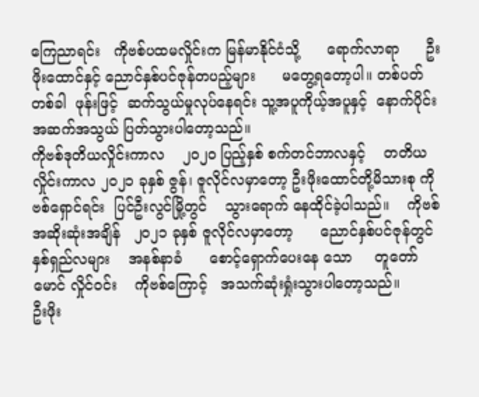ကြေညာရင်း   ကိုဗစ်ပထမလှိုင်းက မြန်မာနိုင်ငံသို့      ရောက်လာရာ      ဦးဖိုးထောင်နှင့် ညောင်နှစ်ပင်ဇုန်တပည့်များ      မတွေ့ရတော့ပါ။ တစ်ပတ်တစ်ခါ  ဖုန်းဖြင့်  ဆက်သွယ်မှုလုပ်နေရင်း သူ့အပူကိုယ့်အပူနှင့်  နောက်ပိုင်းအဆက်အသွယ် ပြတ်သွားပါတော့သည်။
ကိုဗစ်ဒုတိယလှိုင်းကာလ    ၂၀၂၀ ပြည့်နှစ် စက်တင်ဘာလနှင့်    တတိယလှိုင်းကာလ ၂၀၂၁ ခုနှစ် ဇွန်၊ ဇူလိုင်လမှာတော့ ဦးဖိုးထောင်တို့မိသားစု ကိုဗစ်ရှောင်ရင်း  ပြင်ဦးလွင်မြို့တွင်    သွားရောက် နေထိုင်ခဲ့ပါသည်။    ကိုဗစ်အဆိုးဆုံးအချိန်   ၂၀၂၁ ခုနှစ် ဇူလိုင်လမှာတော့      ညောင်နှစ်ပင်ဇုန်တွင်  နှစ်ရှည်လများ    အနစ်နာခံ      စောင့်ရှောက်ပေးနေ သော     တူတော်မောင် လှိုင်ဝင်း    ကိုဗစ်ကြောင့်   အသက်ဆုံးရှုံးသွားပါတော့သည်။        ဦးဖိုး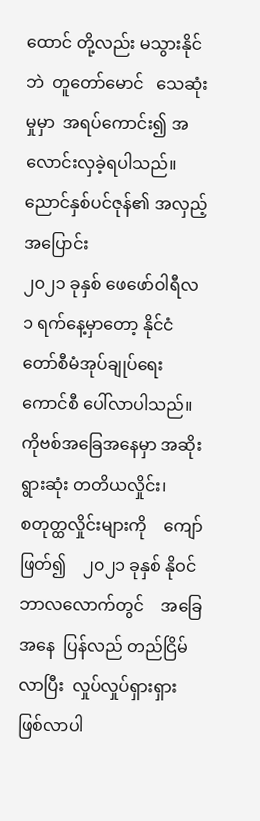ထောင် တို့လည်း မသွားနိုင်ဘဲ  တူတော်မောင်   သေဆုံးမှုမှာ  အရပ်ကောင်း၍ အလောင်းလှခဲ့ရပါသည်။
ညောင်နှစ်ပင်ဇုန်၏ အလှည့်အပြောင်း
၂၀၂၁ ခုနှစ် ဖေဖော်ဝါရီလ  ၁ ရက်နေ့မှာတော့ နိုင်ငံတော်စီမံအုပ်ချုပ်ရေးကောင်စီ ပေါ်လာပါသည်။ ကိုဗစ်အခြေအနေမှာ အဆိုးရွားဆုံး တတိယလှိုင်း၊                     စတုတ္ထလှိုင်းများကို    ကျော်ဖြတ်၍    ၂၀၂၁ ခုနှစ် နိုဝင်ဘာလလောက်တွင်    အခြေအနေ  ပြန်လည် တည်ငြိမ်လာပြီး  လှုပ်လှုပ်ရှားရှား ဖြစ်လာပါ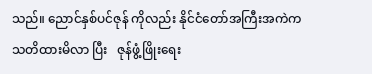သည်။ ညောင်နှစ်ပင်ဇုန် ကိုလည်း နိုင်ငံတော်အကြီးအကဲက သတိထားမိလာ ပြီး   ဇုန်ဖွံ့ဖြိုးရေး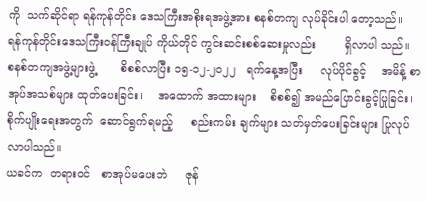ကို  သက်ဆိုင်ရာ ရန်ကုန်တိုင်း ဒေသကြီးအစိုးရအဖွဲ့အား စနစ်တကျ လုပ်ခိုင်းပါ တော့သည်။   ရန်ကုန်တိုင်းဒေသကြီးဝန်ကြီးချုပ် ကိုယ်တိုင် ကွင်းဆင်းစစ်ဆေးမှုလည်း        ရှိလာပါ သည်။     စနစ်တကျအဖွဲ့များဖွဲ့       စိစစ်လာပြီး ၁၅-၁၂-၂၀၂၂   ရက်နေ့အပြီး     လုပ်ပိုင်ခွင့်    အမိန့် စာအုပ်အသစ်များ ထုတ်ပေးခြင်း၊    အထောက် အထားများ    စိစစ်၍ အမည်ပြောင်းခွင့်ပြုခြင်း၊       စိုက်ပျိုးရေးအတွက်  ဆောင်ရွက်ရမည့်     စည်းကမ်း ချက်များ သတ်မှတ်ပေးခြင်းများ ပြုလုပ်လာပါသည်။
ယခင်က  တရားဝင်   စာအုပ်မပေးဘဲ     ဇုန်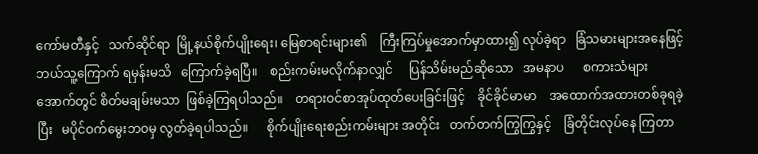ကော်မတီနှင့်   သက်ဆိုင်ရာ  မြို့နယ်စိုက်ပျိုးရေး၊ မြေစာရင်းများ၏    ကြီးကြပ်မှုအောက်မှာထား၍ လုပ်ခဲ့ရာ   ခြံသမားများအနေဖြင့်   ဘယ်သူ့ကြောက် ရမှန်းမသိ   ကြောက်ခဲ့ရပြီ။    စည်းကမ်းမလိုက်နာလျှင်     ပြန်သိမ်းမည်ဆိုသော   အမနာပ      စကားသံများ အောက်တွင် စိတ်မချမ်းမသာ  ဖြစ်ခဲ့ကြရပါသည်။    တရားဝင်စာအုပ်ထုတ်ပေးခြင်းဖြင့်    ခိုင်ခိုင်မာမာ    အထောက်အထားတစ်ခုရခဲ့ပြီး   မပိုင်ဝက်မွေးဘဝမှ လွတ်ခဲ့ရပါသည်။      စိုက်ပျိုးရေးစည်းကမ်းများ အတိုင်း   တက်တက်ကြွကြွနှင့်    ခြံတိုင်းလုပ်နေ ကြတာ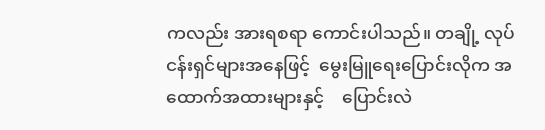ကလည်း အားရစရာ ကောင်းပါသည်။ တချို့ လုပ်ငန်းရှင်များအနေဖြင့်  မွေးမြူရေးပြောင်းလိုက အထောက်အထားများနှင့်    ပြောင်းလဲ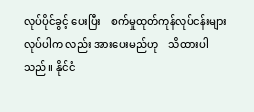လုပ်ပိုင်ခွင့် ပေးပြီး    စက်မှုထုတ်ကုန်လုပ်ငန်းများ     လုပ်ပါက လည်း အားပေးမည်ဟု    သိထားပါသည်။ နိုင်ငံ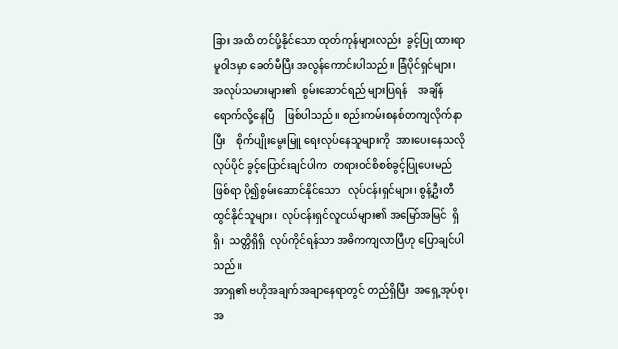ခြား အထိ တင်ပို့နိုင်သော ထုတ်ကုန်များလည်း  ခွင့်ပြု ထားရာ  မူဝါဒမှာ ခေတ်မီပြီး အလွန်ကောင်းပါသည်။ ခြံပိုင်ရှင်များ၊ အလုပ်သမားများ၏  စွမ်းဆောင်ရည် များပြရန်    အချိန်ရောက်လို့နေပြီ    ဖြစ်ပါသည်။ စည်းကမ်းစနစ်တကျလိုက်နာပြီး    စိုက်ပျိုးမွေးမြူ ရေးလုပ်နေသူများကို  အားပေးနေသလို    လုပ်ပိုင် ခွင့်ပြောင်းချင်ပါက  တရားဝင်စိစစ်ခွင့်ပြုပေးမည် ဖြစ်ရာ ပို၍စွမ်းဆောင်နိုင်သော   လုပ်ငန်းရှင်များ၊ စွန့်ဦးတီထွင်နိုင်သူများ၊  လုပ်ငန်းရှင်လူငယ်များ၏ အမြော်အမြင်  ရှိရှိ၊  သတ္တိရှိရှိ  လုပ်ကိုင်ရန်သာ အဓိကကျလာပြီဟု ပြောချင်ပါသည်။
အာရှ၏ ဗဟိုအချက်အချာနေရာတွင် တည်ရှိပြီး  အရှေ့အုပ်စု၊ အ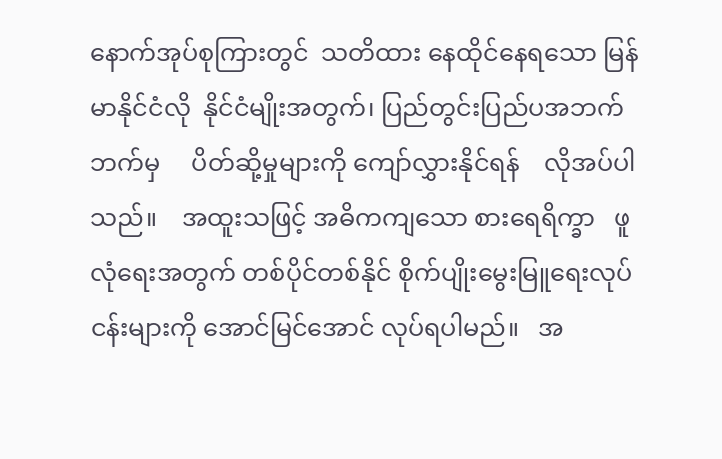နောက်အုပ်စုကြားတွင်  သတိထား နေထိုင်နေရသော မြန်မာနိုင်ငံလို  နိုင်ငံမျိုးအတွက်၊ ပြည်တွင်းပြည်ပအဘက်ဘက်မှ     ပိတ်ဆို့မှုများကို ကျော်လွှားနိုင်ရန်    လိုအပ်ပါသည်။    အထူးသဖြင့် အဓိကကျသော စားရေရိက္ခာ   ဖူလုံရေးအတွက် တစ်ပိုင်တစ်နိုင် စိုက်ပျိုးမွေးမြူရေးလုပ်ငန်းများကို အောင်မြင်အောင် လုပ်ရပါမည်။   အ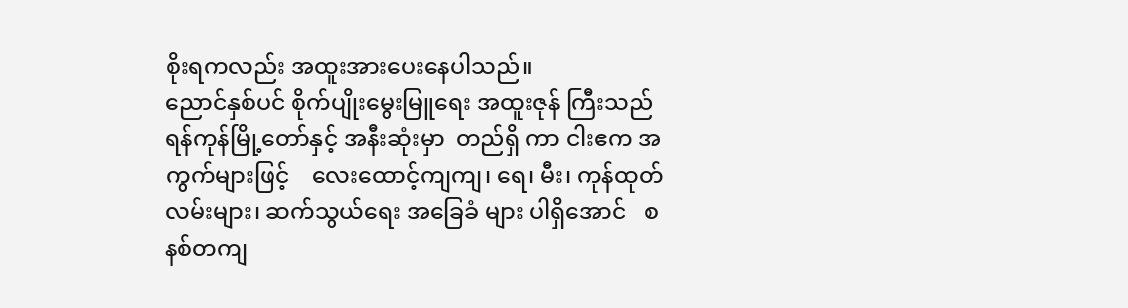စိုးရကလည်း အထူးအားပေးနေပါသည်။
ညောင်နှစ်ပင် စိုက်ပျိုးမွေးမြူရေး အထူးဇုန် ကြီးသည် ရန်ကုန်မြို့တော်နှင့် အနီးဆုံးမှာ  တည်ရှိ ကာ ငါးဧက အကွက်များဖြင့်    လေးထောင့်ကျကျ၊ ရေ၊ မီး၊ ကုန်ထုတ်လမ်းများ၊ ဆက်သွယ်ရေး အခြေခံ များ ပါရှိအောင်   စနစ်တကျ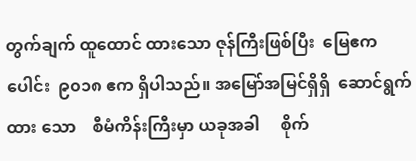တွက်ချက် ထူထောင် ထားသော ဇုန်ကြီးဖြစ်ပြီး  မြေဧကပေါင်း  ၉၀၁၈ ဧက ရှိပါသည်။ အမြော်အမြင်ရှိရှိ  ဆောင်ရွက်ထား သော    စီမံကိန်းကြီးမှာ ယခုအခါ     စိုက်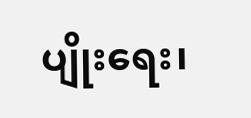ပျိုးရေး၊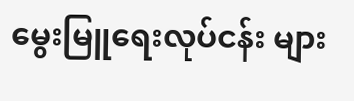မွေးမြူရေးလုပ်ငန်း များ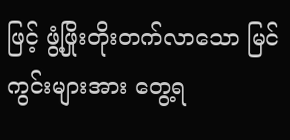ဖြင့် ဖွံ့ဖြိုးတိုးတက်လာသော မြင်ကွင်းများအား တွေ့ရ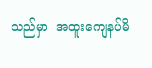သည်မှာ  အထူးကျေနပ်မိ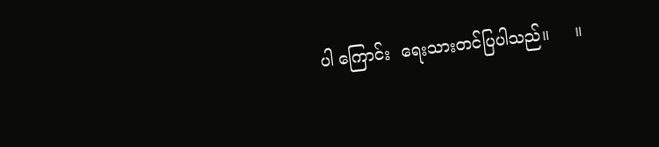ပါ ကြောင်း  ရေးသားတင်ပြပါသည်။     ။